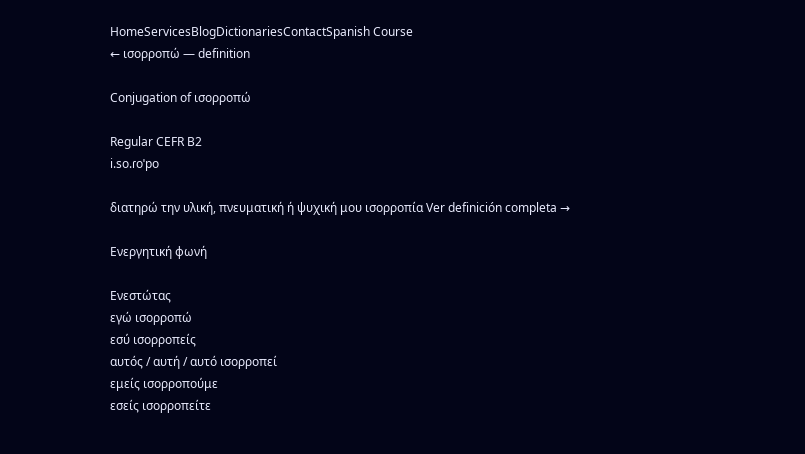HomeServicesBlogDictionariesContactSpanish Course
← ισορροπώ — definition

Conjugation of ισορροπώ

Regular CEFR B2
i.so.ɾoˈpo

διατηρώ την υλική, πνευματική ή ψυχική μου ισορροπία Ver definición completa →

Ενεργητική φωνή

Ενεστώτας
εγώ ισορροπώ
εσύ ισορροπείς
αυτός / αυτή / αυτό ισορροπεί
εμείς ισορροπούμε
εσείς ισορροπείτε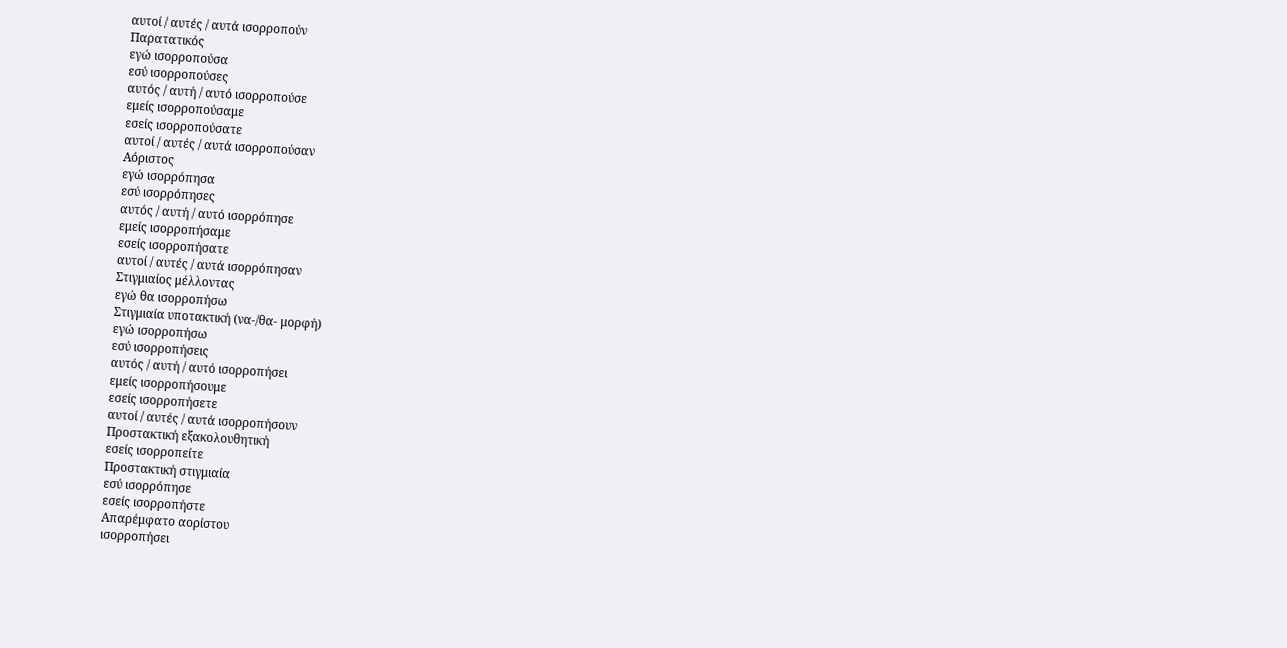αυτοί / αυτές / αυτά ισορροπούν
Παρατατικός
εγώ ισορροπούσα
εσύ ισορροπούσες
αυτός / αυτή / αυτό ισορροπούσε
εμείς ισορροπούσαμε
εσείς ισορροπούσατε
αυτοί / αυτές / αυτά ισορροπούσαν
Αόριστος
εγώ ισορρόπησα
εσύ ισορρόπησες
αυτός / αυτή / αυτό ισορρόπησε
εμείς ισορροπήσαμε
εσείς ισορροπήσατε
αυτοί / αυτές / αυτά ισορρόπησαν
Στιγμιαίος μέλλοντας
εγώ θα ισορροπήσω
Στιγμιαία υποτακτική (να-/θα- μορφή)
εγώ ισορροπήσω
εσύ ισορροπήσεις
αυτός / αυτή / αυτό ισορροπήσει
εμείς ισορροπήσουμε
εσείς ισορροπήσετε
αυτοί / αυτές / αυτά ισορροπήσουν
Προστακτική εξακολουθητική
εσείς ισορροπείτε
Προστακτική στιγμιαία
εσύ ισορρόπησε
εσείς ισορροπήστε
Απαρέμφατο αορίστου
ισορροπήσει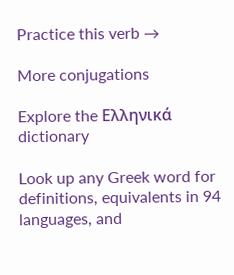Practice this verb →

More conjugations

Explore the Ελληνικά dictionary

Look up any Greek word for definitions, equivalents in 94 languages, and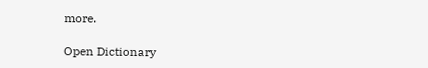more.

Open Dictionary